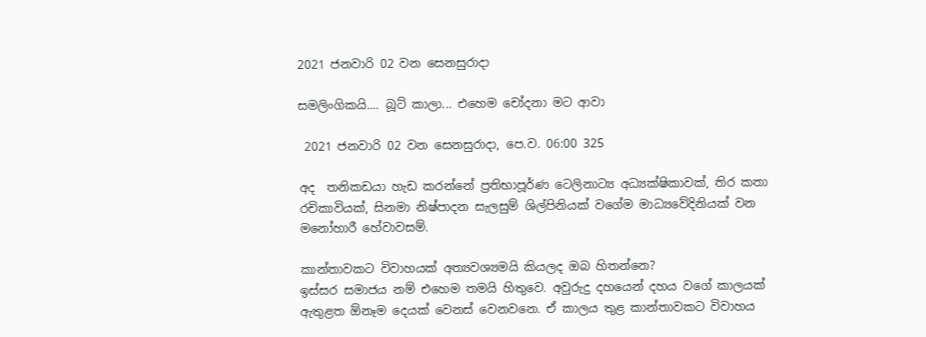2021 ජනවාරි 02 වන සෙනසුරාදා

සමලිංගිකයි.... බූට් කාලා... එහෙම චෝදනා මට ආවා

 2021 ජනවාරි 02 වන සෙනසුරාදා, පෙ.ව. 06:00 325

අද  තනිකඩයා හැඩ කරන්නේ ප්‍රතිභාපූර්ණ ටෙලිනාට්‍ය අධ්‍යක්ෂිකාවක්, තිර කතා රචිකාවියක්, සිනමා නිෂ්පාදන සැලසුම් ශිල්පිනියක් වගේම මාධ්‍යවේදිනියක් වන මනෝහාරී හේවාවසම්.

කාන්තාවකට විවාහයක් අත්‍යවශ්‍යමයි කියලද ඔබ හිතන්නෙ?
ඉස්සර සමාජය නම් එහෙම තමයි හිතුවෙ. අවුරුදු දහයෙන් දහය වගේ කාලයක් ඇතුළත ඕනෑම දෙයක් වෙනස් වෙනවනෙ. ඒ කාලය තුළ කාන්තාවකට විවාහය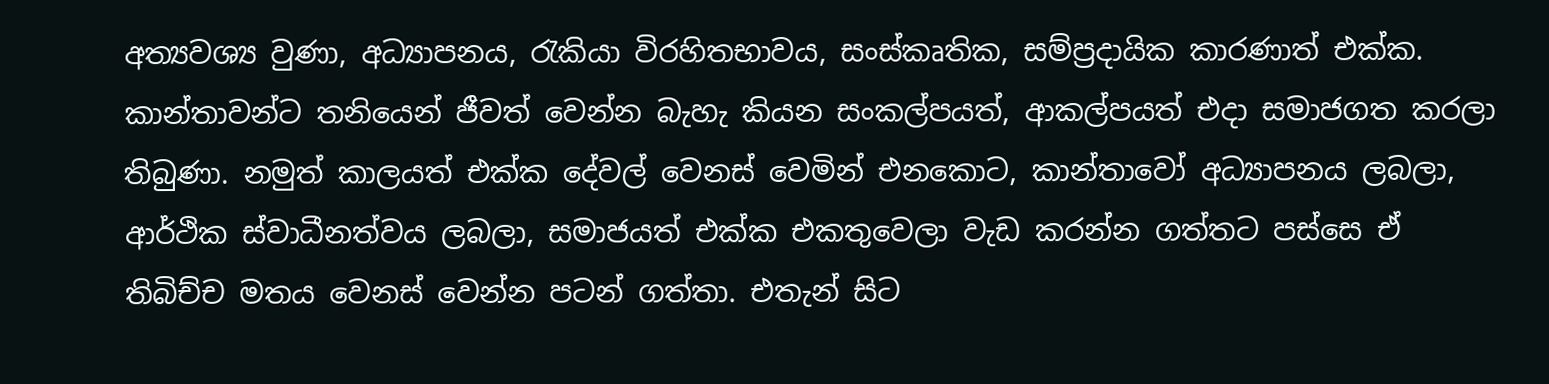අත්‍යවශ්‍ය වුණා, අධ්‍යාපනය, රැකියා විරහිතභාවය, සංස්කෘතික, සම්ප්‍රදායික කාරණාත් එක්ක. කාන්තාවන්ට තනියෙන් ජීවත් වෙන්න බැහැ කියන සංකල්පයත්, ආකල්පයත් එදා සමාජගත කරලා තිබුණා. නමුත් කාලයත් එක්ක දේවල් වෙනස් වෙමින් එනකොට, කාන්තාවෝ අධ්‍යාපනය ලබලා, ආර්ථික ස්වාධීනත්වය ලබලා, සමාජයත් එක්ක එකතුවෙලා වැඩ කරන්න ගත්තට පස්සෙ ඒ තිබිච්ච මතය වෙනස් වෙන්න පටන් ගත්තා. එතැන් සිට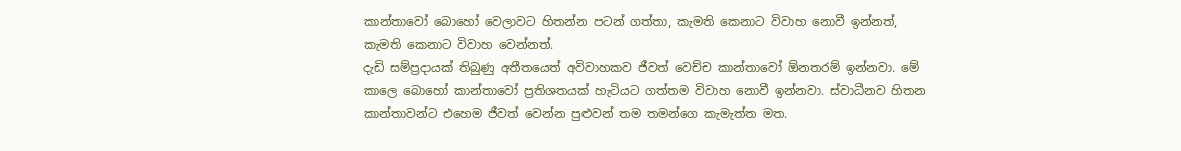කාන්තාවෝ බොහෝ වෙලාවට හිතන්න පටන් ගත්තා, කැමති කෙනාට විවාහ නොවී ඉන්නත්, කැමති කෙනාට විවාහ වෙන්නත්.
දැඩි සම්ප්‍රදායක් තිබුණු අතීතයෙත් අවිවාහකව ජීවත් වෙච්ච කාන්තාවෝ ඕනතරම් ඉන්නවා. මේ කාලෙ බොහෝ කාන්තාවෝ ප්‍රතිශතයක් හැටියට ගත්තම විවාහ නොවී ඉන්නවා. ස්වාධීනව හිතන කාන්තාවන්ට එහෙම ජීවත් වෙන්න පුළුවන් තම තමන්ගෙ කැමැත්ත මත.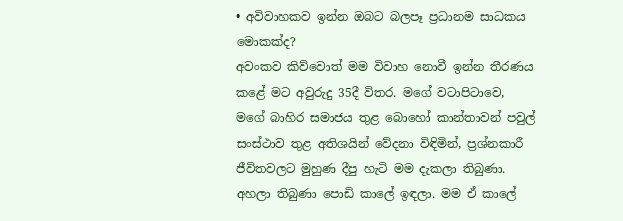• අවිවාහකව ඉන්න ඔබට බලපෑ ප්‍රධානම සාධකය මොකක්ද?
අවංකව කිව්වොත් මම විවාහ නොවී ඉන්න තීරණය කළේ මට අවුරුදු 35දී විතර. මගේ වටාපිටාවෙ, මගේ බාහිර සමාජය තුළ බොහෝ කාන්තාවන් පවුල් සංස්ථාව තුළ අතිශයින් වේදනා විඳිමින්, ප්‍රශ්නකාරී ජීවිතවලට මුහුණ දීපු හැටි මම දැකලා තිබුණා. අහලා තිබුණා පොඩි කාලේ ඉඳලා. මම ඒ කාලේ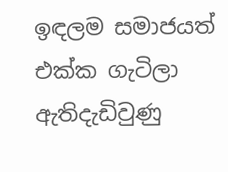ඉඳලම සමාජයත් එක්ක ගැටිලා ඇතිදැඩිවුණු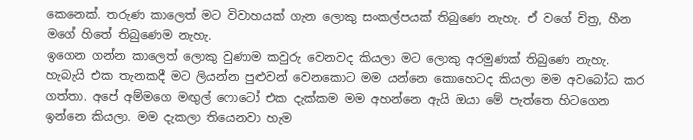කෙනෙක්. තරුණ කාලෙත් මට විවාහයක් ගැන ලොකු සංකල්පයක් තිබුණෙ නැහැ. ඒ වගේ චිත්‍ර, හීන මගේ හිතේ තිබුණෙම නැහැ.
ඉගෙන ගන්න කාලෙත් ලොකු වුණාම කවුරු වෙනවද කියලා මට ලොකු අරමුණක් තිබුණෙ නැහැ. හැබැයි එක තැනකදී මට ලියන්න පුළුවන් වෙනකොට මම යන්නෙ කොහෙටද කියලා මම අවබෝධ කර ගත්තා. අපේ අම්මගෙ මඟුල් ෆොටෝ එක දැක්කම මම අහන්නෙ ඇයි ඔයා මේ පැත්තෙ හිටගෙන ඉන්නෙ කියලා. මම දැකලා තියෙනවා හැම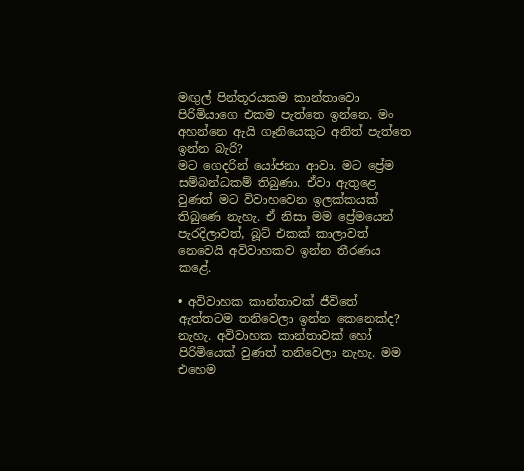මඟුල් පින්තූරයකම කාන්තාවො පිරිමියාගෙ එකම පැත්තෙ ඉන්නෙ. මං අහන්නෙ ඇයි ගෑනියෙකුට අනිත් පැත්තෙ ඉන්න බැරි?
මට ගෙදරින් යෝජනා ආවා. මට ප්‍රේම සම්බන්ධකම් තිබුණා. ඒවා ඇතුළෙ වුණත් මට විවාහවෙන ඉලක්කයක් තිබුණෙ නැහැ. ඒ නිසා මම ප්‍රේමයෙන් පැරදිලාවත්, බූට් එකක් කාලාවත් නෙවෙයි අවිවාහකව ඉන්න තීරණය කළේ.

• අවිවාහක කාන්තාවක් ජීවිතේ ඇත්තටම තනිවෙලා ඉන්න කෙනෙක්ද?
නැහැ. අවිවාහක කාන්තාවක් හෝ පිරිමියෙක් වුණත් තනිවෙලා නැහැ. මම එහෙම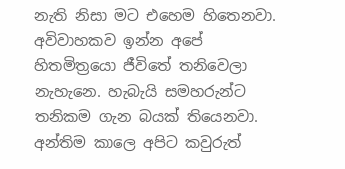නැති නිසා මට එහෙම හිතෙනවා. අවිවාහකව ඉන්න අපේ හිතමිත්‍රයො ජීවිතේ තනිවෙලා නැහැනෙ. හැබැයි සමහරුන්ට තනිකම ගැන බයක් තියෙනවා. අන්තිම කාලෙ අපිට කවුරුත්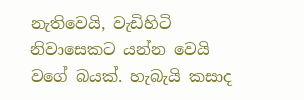නැතිවෙයි, වැඩිහිටි නිවාසෙකට යන්න වෙයි වගේ බයක්. හැබැයි කසාද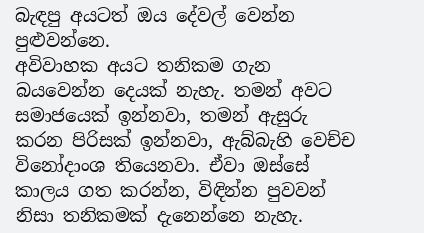බැඳපු අයටත් ඔය දේවල් වෙන්න පුළුවන්නෙ.
අවිවාහක අයට තනිකම ගැන බයවෙන්න දෙයක් නැහැ. තමන් අවට සමාජයෙක් ඉන්නවා, තමන් ඇසුරු කරන පිරිසක් ඉන්නවා, ඇබ්බැහි වෙච්ච විනෝදාංශ තියෙනවා. ඒවා ඔස්සේ කාලය ගත කරන්න, විඳින්න පුවවන් නිසා තනිකමක් දැනෙන්නෙ නැහැ.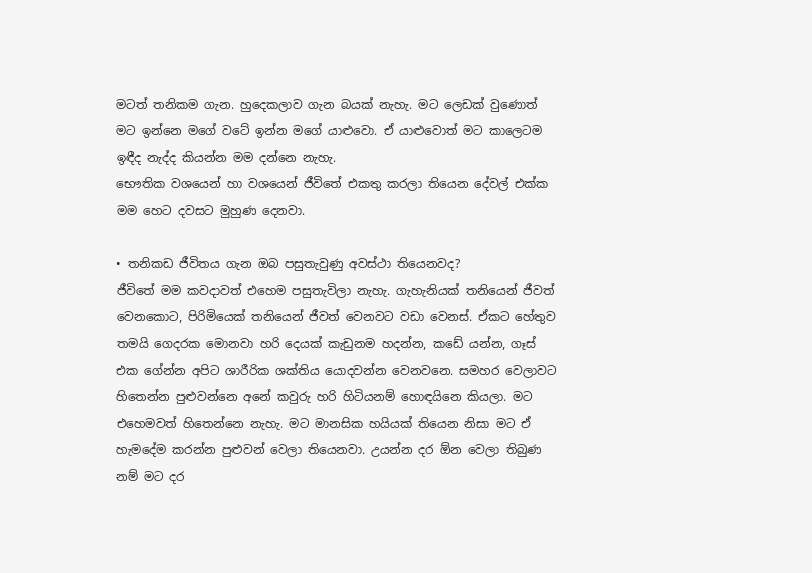මටත් තනිකම ගැන. හුදෙකලාව ගැන බයක් නැහැ. මට ලෙඩක් වුණොත් මට ඉන්නෙ මගේ වටේ ඉන්න මගේ යාළුවො. ඒ යාළුවොත් මට කාලෙටම ඉඳීද නැද්ද කියන්න මම දන්නෙ නැහැ.
භෞතික වශයෙන් හා වශයෙන් ජීවිතේ එකතු කරලා තියෙන දේවල් එක්ක මම හෙට දවසට මුහුණ දෙනවා.

• තනිකඩ ජීවිතය ගැන ඔබ පසුතැවුණු අවස්ථා තියෙනවද?
ජීවිතේ මම කවදාවත් එහෙම පසුතැවිලා නැහැ. ගැහැනියක් තනියෙන් ජීවත් වෙනකොට, පිරිමියෙක් තනියෙන් ජීවත් වෙනවට වඩා වෙනස්. ඒකට හේතුව තමයි ගෙදරක මොනවා හරි දෙයක් කැඩුනම හදන්න, කඩේ යන්න, ගෑස් එක ගේන්න අපිට ශාරීරික ශක්තිය යොදවන්න වෙනවනෙ. සමහර වෙලාවට හිතෙන්න පුළුවන්නෙ අනේ කවුරු හරි හිටියනම් හොඳයිනෙ කියලා. මට එහෙමවත් හිතෙන්නෙ නැහැ. මට මානසික හයියක් තියෙන නිසා මට ඒ හැමදේම කරන්න පුළුවන් වෙලා තියෙනවා. උයන්න දර ඕන වෙලා තිබුණ නම් මට දර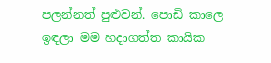පලන්නත් පුළුවන්. පොඩි කාලෙ ඉඳලා මම හදාගත්ත කායික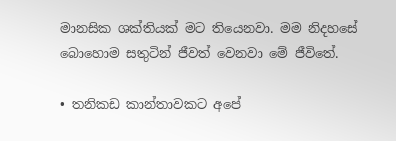මානසික ශක්තියක් මට තියෙනවා. මම නිදහසේ බොහොම සතුටින් ජීවත් වෙනවා මේ ජීවිතේ.

• තනිකඩ කාන්තාවකට අපේ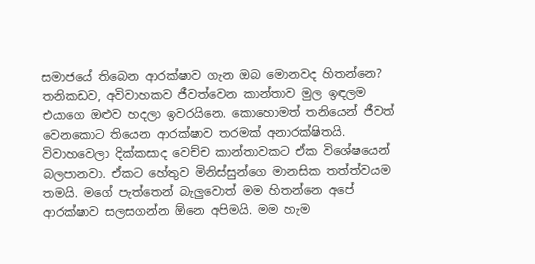සමාජයේ තිබෙන ආරක්ෂාව ගැන ඔබ මොනවද හිතන්නෙ?
තනිකඩව, අවිවාහකව ජීවත්වෙන කාන්තාව මුල ඉඳලම එයාගෙ ඔළුව හදලා ඉවරයිනෙ. කොහොමත් තනියෙන් ජීවත් වෙනකොට තියෙන ආරක්ෂාව තරමක් අනාරක්ෂිතයි. විවාහවෙලා දික්කසාද වෙච්ච කාන්තාවකට ඒක විශේෂයෙන් බලපානවා. ඒකට හේතුව මිනිස්සුන්ගෙ මානසික තත්ත්වයම තමයි. මගේ පැත්තෙන් බැලුවොත් මම හිතන්නෙ අපේ ආරක්ෂාව සලසගන්න ඕනෙ අපිමයි. මම හැම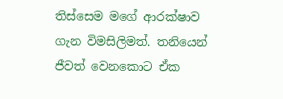තිස්සෙම මගේ ආරක්ෂාව ගැන විමසිලිමත්. තනියෙන් ජීවත් වෙනකොට ඒක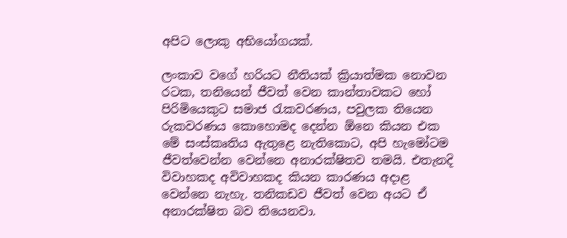අපිට ලොකු අභියෝගයක්.

ලංකාව වගේ හරියට නීතියක් ක්‍රියාත්මක නොවන රටක, තනියෙන් ජීවත් වෙන කාන්තාවකට හෝ පිරිමියෙකුට සමාජ රැකවරණය, පවුලක තියෙන රුකවරණය කොහොමද දෙන්න ඕනෙ කියන එක මේ සංස්කෘතිය ඇතුළෙ නැතිකොට, අපි හැමෝටම ජීවත්වෙන්න වෙන්නෙ අනාරක්ෂිතව තමයි. එතැනදි විවාහකද අවිවාහකද කියන කාරණය අදාළ වෙන්නෙ නැහැ. තනිකඩව ජීවත් වෙන අයට ඒ අනාරක්ෂිත බව තියෙනවා.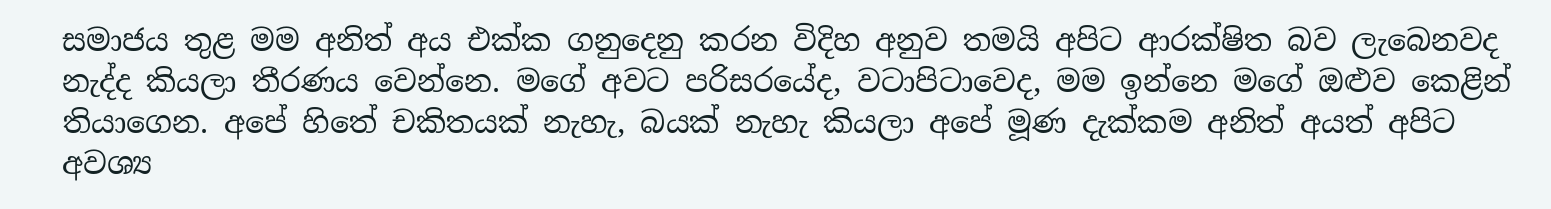සමාජය තුළ මම අනිත් අය එක්ක ගනුදෙනු කරන විදිහ අනුව තමයි අපිට ආරක්ෂිත බව ලැබෙනවද නැද්ද කියලා තීරණය වෙන්නෙ. මගේ අවට පරිසරයේද, වටාපිටාවෙද, මම ඉන්නෙ මගේ ඔළුව කෙළින් තියාගෙන. අපේ හිතේ චකිතයක් නැහැ, බයක් නැහැ කියලා අපේ මූණ දැක්කම අනිත් අයත් අපිට අවශ්‍ය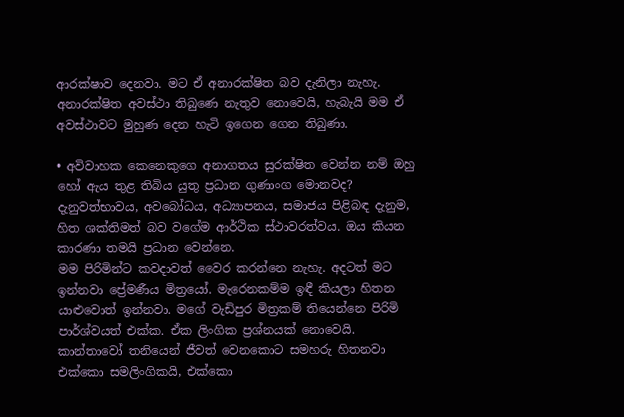ආරක්ෂාව දෙනවා. මට ඒ අනාරක්ෂිත බව දැනිලා නැහැ. අනාරක්ෂිත අවස්ථා තිබුණෙ නැතුව නොවෙයි, හැබැයි මම ඒ අවස්ථාවට මුහුණ දෙන හැටි ඉගෙන ගෙන තිබුණා.

• අවිවාහක කෙනෙකුගෙ අනාගතය සුරක්ෂිත වෙන්න නම් ඔහු හෝ ඇය තුළ තිබිය යුතු ප්‍රධාන ගුණාංග මොනවද?
දැනුවත්භාවය, අවබෝධය, අධ්‍යාපනය, සමාජය පිළිබඳ දැනුම, හිත ශක්තිමත් බව වගේම ආර්ථික ස්ථාවරත්වය. ඔය කියන කාරණා තමයි ප්‍රධාන වෙන්නෙ.
මම පිරිමින්ට කවදාවත් වෛර කරන්නෙ නැහැ. අදටත් මට ඉන්නවා ප්‍රේමණීය මිත්‍රයෝ. මැරෙනකම්ම ඉඳී කියලා හිතන යාළුවොත් ඉන්නවා. මගේ වැඩිපුර මිත්‍රකම් තියෙන්නෙ පිරිමි පාර්ශ්වයත් එක්ක. ඒක ලිංගික ප්‍රශ්නයක් නොවෙයි.
කාන්තාවෝ තනියෙන් ජීවත් වෙනකොට සමහරු හිතනවා එක්කො සමලිංගිකයි, එක්කො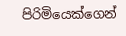පිරිමියෙක්ගෙන්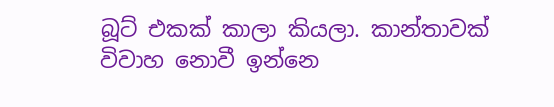බූට් එකක් කාලා කියලා. කාන්තාවක් විවාහ නොවී ඉන්නෙ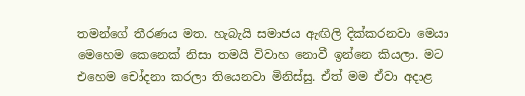තමන්ගේ තීරණය මත. හැබැයි සමාජය ඇඟිලි දික්කරනවා මෙයා මෙහෙම කෙනෙක් නිසා තමයි විවාහ නොවී ඉන්නෙ කියලා. මට එහෙම චෝදනා කරලා තියෙනවා මිනිස්සු. ඒත් මම ඒවා අදාළ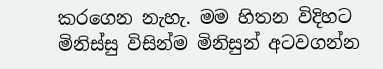කරගෙන නැහැ. මම හිතන විදිහට මිනිස්සු විසින්ම මිනිසුන් අටවගන්න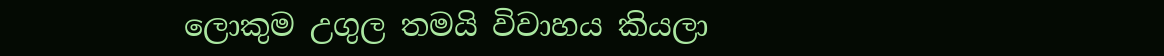ලොකුම උගුල තමයි විවාහය කියලා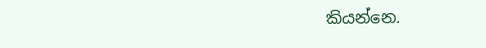කියන්නෙ.